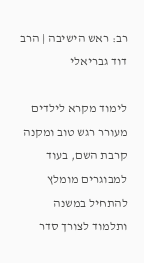רב: ראש הישיבה | הרב דוד גבריאלי

לימוד מקרא לילדים מעורר רגש טוב ומקנה קרבת השם, בעוד למבוגרים מומלץ להתחיל במשנה ותלמוד לצורך סדר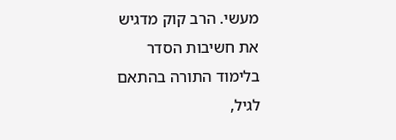מעשי. הרב קוק מדגיש את חשיבות הסדר בלימוד התורה בהתאם לגיל,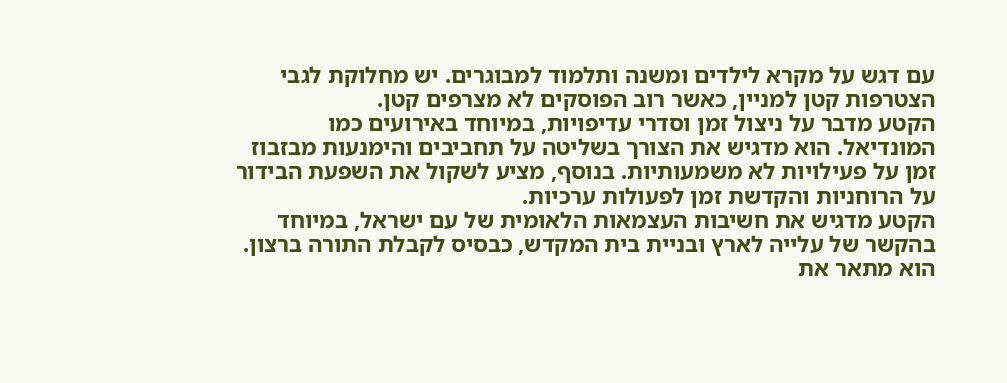עם דגש על מקרא לילדים ומשנה ותלמוד למבוגרים. יש מחלוקת לגבי הצטרפות קטן למניין, כאשר רוב הפוסקים לא מצרפים קטן.
הקטע מדבר על ניצול זמן וסדרי עדיפויות, במיוחד באירועים כמו המונדיאל. הוא מדגיש את הצורך בשליטה על תחביבים והימנעות מבזבוז זמן על פעילויות לא משמעותיות. בנוסף, מציע לשקול את השפעת הבידור על הרוחניות והקדשת זמן לפעולות ערכיות.
הקטע מדגיש את חשיבות העצמאות הלאומית של עם ישראל, במיוחד בהקשר של עלייה לארץ ובניית בית המקדש, כבסיס לקבלת התורה ברצון. הוא מתאר את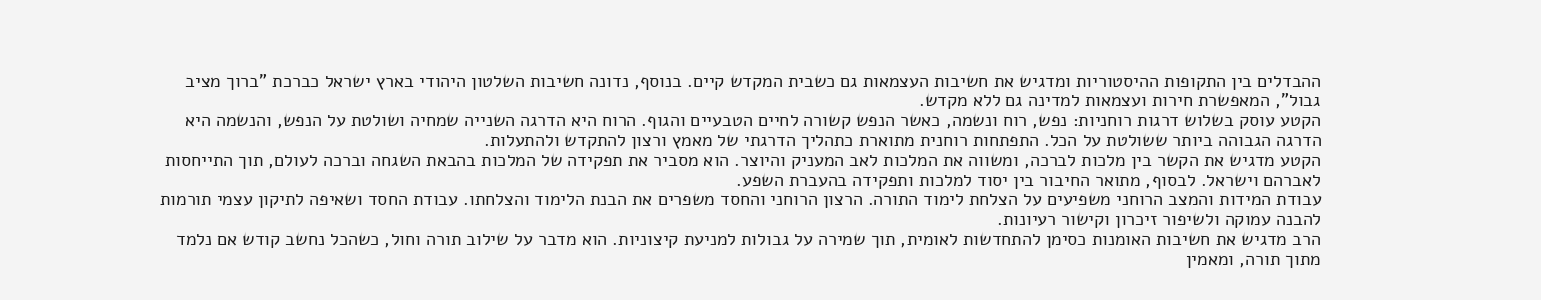ההבדלים בין התקופות ההיסטוריות ומדגיש את חשיבות העצמאות גם כשבית המקדש קיים. בנוסף, נדונה חשיבות השלטון היהודי בארץ ישראל כברכת "ברוך מציב גבול", המאפשרת חירות ועצמאות למדינה גם ללא מקדש.
הקטע עוסק בשלוש דרגות רוחניות: נפש, רוח ונשמה, כאשר הנפש קשורה לחיים הטבעיים והגוף. הרוח היא הדרגה השנייה שמחיה ושולטת על הנפש, והנשמה היא הדרגה הגבוהה ביותר ששולטת על הכל. התפתחות רוחנית מתוארת כתהליך הדרגתי של מאמץ ורצון להתקדש ולהתעלות.
הקטע מדגיש את הקשר בין מלכות לברכה, ומשווה את המלכות לאב המעניק והיוצר. הוא מסביר את תפקידה של המלכות בהבאת השגחה וברכה לעולם, תוך התייחסות לאברהם וישראל. לבסוף, מתואר החיבור בין יסוד למלכות ותפקידה בהעברת השפע.
עבודת המידות והמצב הרוחני משפיעים על הצלחת לימוד התורה. הרצון הרוחני והחסד משפרים את הבנת הלימוד והצלחתו. עבודת החסד ושאיפה לתיקון עצמי תורמות להבנה עמוקה ולשיפור זיכרון וקישור רעיונות.
הרב מדגיש את חשיבות האומנות כסימן להתחדשות לאומית, תוך שמירה על גבולות למניעת קיצוניות. הוא מדבר על שילוב תורה וחול, כשהכל נחשב קודש אם נלמד מתוך תורה, ומאמין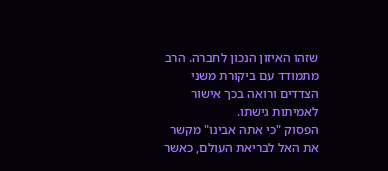שזהו האיזון הנכון לחברה. הרב מתמודד עם ביקורת משני הצדדים ורואה בכך אישור לאמיתות גישתו.
הפסוק "כי אתה אבינו" מקשר את האל לבריאת העולם, כאשר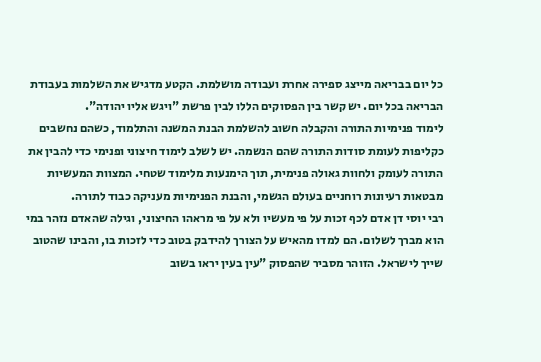כל יום בבריאה מייצג ספירה אחרת ועבודה מושלמת. הקטע מדגיש את השלמות בעבודת הבריאה בכל יום. יש קשר בין הפסוקים הללו לבין פרשת "ויגש אליו יהודה".
לימוד פנימיות התורה והקבלה חשוב להשלמת הבנת המשנה והתלמוד, כשהם נחשבים כקליפות לעומת סודות התורה שהם הנשמה. יש לשלב לימוד חיצוני ופנימי כדי להבין את התורה לעומק ולחוות גאולה פנימית, תוך הימנעות מלימוד שטחי. המצוות המעשיות מבטאות רעיונות רוחניים בעולם הגשמי, והבנת הפנימיות מעניקה כבוד לתורה.
רבי יוסי דן אדם לכף זכות על פי מעשיו ולא על פי מראהו החיצוני, וגילה שהאדם נזהר במי הוא מברך לשלום. הם למדו מהאיש על הצורך להידבק בטוב כדי לזכות בו, והבינו שהטוב שייך לישראל. הזוהר מסביר שהפסוק "עין בעין יראו בשוב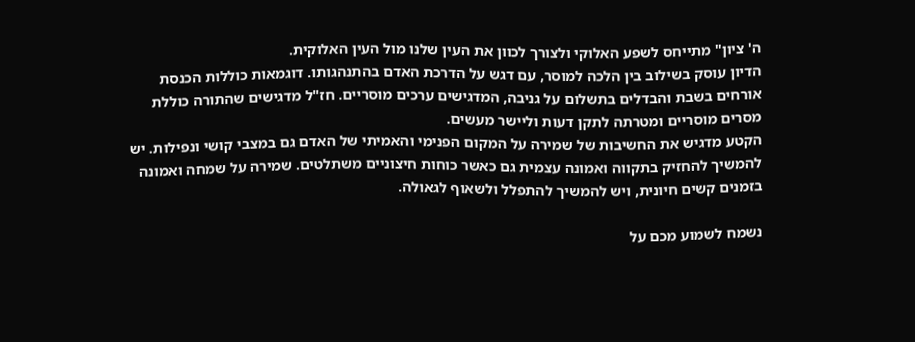ה' ציון" מתייחס לשפע האלוקי ולצורך לכוון את העין שלנו מול העין האלוקית.
הדיון עוסק בשילוב בין הלכה למוסר, עם דגש על הדרכת האדם בהתנהגותו. דוגמאות כוללות הכנסת אורחים בשבת והבדלים בתשלום על גניבה, המדגישים ערכים מוסריים. חז"ל מדגישים שהתורה כוללת מסרים מוסריים ומטרתה לתקן דעות וליישר מעשים.
הקטע מדגיש את החשיבות של שמירה על המקום הפנימי והאמיתי של האדם גם במצבי קושי ונפילות. יש להמשיך להחזיק בתקווה ואמונה עצמית גם כאשר כוחות חיצוניים משתלטים. שמירה על שמחה ואמונה בזמנים קשים חיונית, ויש להמשיך להתפלל ולשאוף לגאולה.

נשמח לשמוע מכם על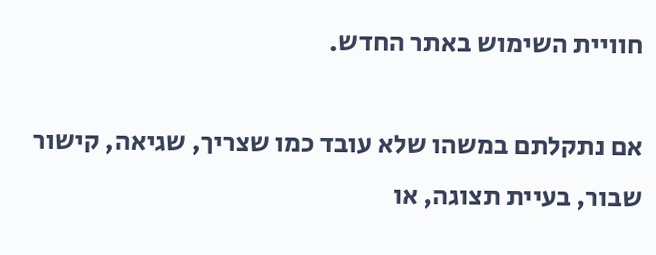חוויית השימוש באתר החדש.

אם נתקלתם במשהו שלא עובד כמו שצריך, שגיאה, קישור שבור, בעיית תצוגה, או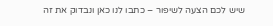שיש לכם הצעה לשיפור – כתבו לנו כאן ונבדוק את זה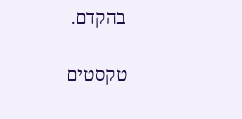בהקדם.

טקסטים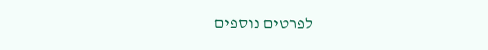לפרטים נוספים